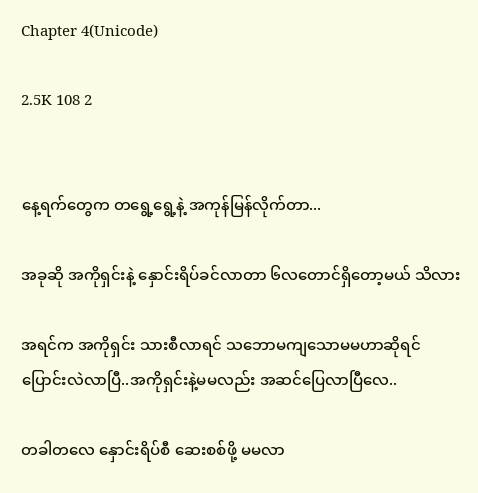Chapter 4(Unicode)

2.5K 108 2


နေ့ရက်တွေက တရွေ့ရွေ့နဲ့ အကုန်မြန်လိုက်တာ...

အခုဆို အကိုရှင်းနဲ့ နှောင်းရိပ်ခင်လာတာ ၆လတောင်ရှိတော့မယ် သိလား

အရင်က အကိုရှင်း သားစီလာရင် သဘောမကျသောမမဟာဆိုရင် ပြောင်းလဲလာပြီ..အကိုရှင်းနဲ့မမလည်း အဆင်ပြေလာပြီလေ..

တခါတလေ နှောင်းရိပ်စီ ဆေးစစ်ဖို့ မမလာ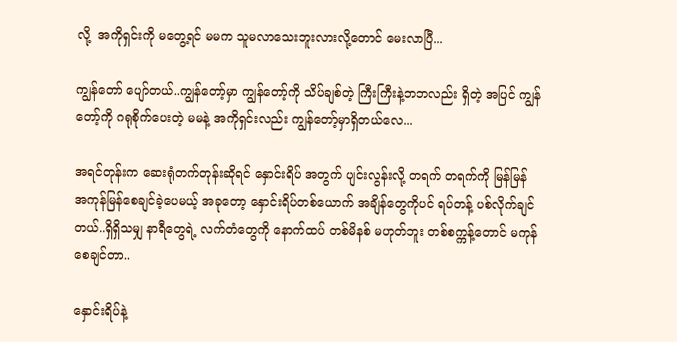လို့  အကိုရှင်းကို မတွေ့ရင် မမက သူမလာသေးဘူးလားလို့တောင် မေးလာပြီ...

ကျွန်တော် ပျော်တယ်..ကျွန်တော့်မှာ ကျွန်တော့်ကို သိပ်ချစ်တဲ့ ကြီးကြီးနဲ့ဘဘလည်း ရှိတဲ့ အပြင် ကျွန်တော့်ကို ဂရုစိုက်ပေးတဲ့ မမနဲ့ အကိုရှင်းလည်း ကျွန်တော့်မှာရှိတယ်လေ...

အရင်တုန်းက ဆေးရုံတက်တုန်းဆိုရင် နှောင်းရိပ် အတွက် ပျင်းလွန်းလို့ တရက် တရက်ကို မြန်မြန် အကုန်မြန်စေချင်ခဲ့ပေမယ့် အခုတော့ နှောင်းရိပ်တစ်ယောက် အချိန်တွေကိုပင် ရပ်တန့် ပစ်လိုက်ချင်တယ်..ရှိရှိသမျှ နာရီတွေရဲ့ လက်တံတွေကို နောက်ထပ် တစ်မိနစ် မဟုတ်ဘူး တစ်စက္ကန့်တောင် မကုန်စေချင်တာ..

နှောင်းရိပ်နဲ့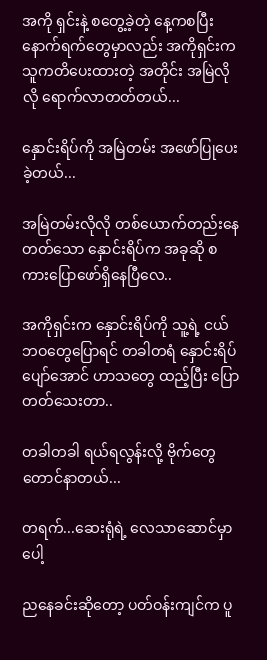အကို ရှင်းနဲ့ စတွေ့ခဲ့တဲ့ နေ့ကစပြီး နောက်ရက်တွေမှာလည်း အကိုရှင်းက သူကတိပေးထားတဲ့ အတိုင်း အမြဲလိုလို ရောက်လာတတ်တယ်...

နှောင်းရိပ်ကို အမြဲတမ်း အဖော်ပြုပေးခဲ့တယ်...

အမြဲတမ်းလိုလို တစ်ယောက်တည်းနေတတ်သော နှောင်းရိပ်က အခုဆို စကားပြောဖော်ရှိနေပြီလေ..

အကိုရှင်းက နှောင်းရိပ်ကို သူ့ရဲ့ ငယ်ဘဝတွေပြောရင် တခါတရံ နှောင်းရိပ်ပျော်အောင် ဟာသတွေ ထည့်ပြီး ပြောတတ်သေးတာ..

တခါတခါ ရယ်ရလွန်းလို့ ဗိုက်တွေတောင်နာတယ်...

တရက်...ဆေးရုံရဲ့ လေသာဆောင်မှာပေါ့

ညနေခင်းဆိုတော့ ပတ်ဝန်းကျင်က ပူ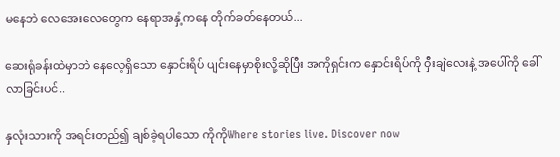မနေဘဲ လေအေးလေတွေက နေရာအနှံ့ကနေ တိုက်ခတ်နေတယ်...

ဆေးရုံခန်းထဲမှာဘဲ နေလေ့ရှိသော နှောင်းရိပ် ပျင်းနေမှာစိုးလို့ဆိုပြီး အကိုရှင်းက နှောင်းရိပ်ကို ဝှီးချဲလေးနဲ့ အပေါ်ကို ခေါ်လာခြင်းပင်..

နှလုံးသားကို အရင်းတည်၍ ချစ်ခဲ့ရပါသော ကိုကိုWhere stories live. Discover now